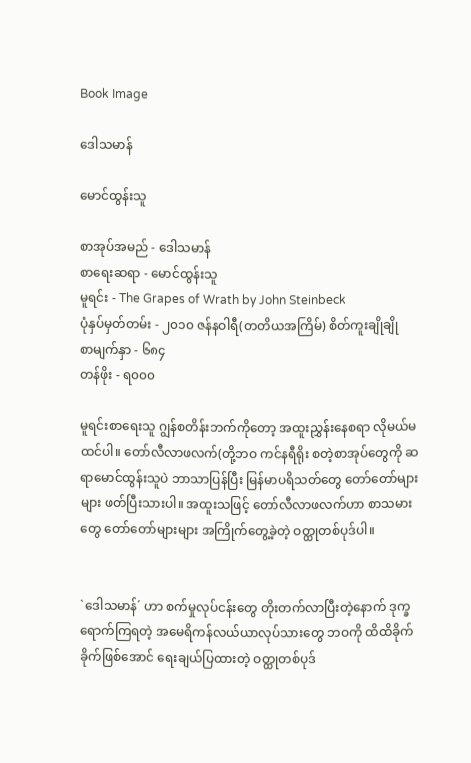Book Image

ဒေါသမာန်

မောင်ထွန်းသူ

စာအုပ်အမည် - ဒေါသမာန်
စာရေးဆရာ - မောင်ထွန်းသူ
မူရင်း - The Grapes of Wrath by John Steinbeck
ပုံနှပ်မှတ်တမ်း - ၂၀၁၀ ဇန်နဝါရီ(တတိယအကြိမ်) စိတ်ကူးချိုချို
စာမျက်နှာ - ၆၈၄
တန်ဖိုး - ရ၀၀၀

မူရင်းစာရေးသူ ဂျွန်စတိန်းဘက်ကိုတော့ အထူးညွှန်းနေစရာ လိုမယ်မထင်ပါ။ တော်လီလာဖလက်(တို့ဘဝ ကင်နရီရိုး စတဲ့စာအုပ်တွေကို ဆရာမောင်ထွန်းသူပဲ ဘာသာပြန်ပြီး မြန်မာပရိသတ်တွေ တော်တော်များများ ဖတ်ပြီးသားပါ။ အထူးသဖြင့် တော်လီလာဖလက်ဟာ စာသမားတွေ တော်တော်များများ အကြိုက်တွေ့ခဲ့တဲ့ ဝတ္ထုတစ်ပုဒ်ပါ။


`ဒေါသမာန်´ ဟာ စက်မှုလုပ်ငန်းတွေ တိုးတက်လာပြီးတဲ့နောက် ဒုက္ခရောက်ကြရတဲ့ အမေရိကန်လယ်ယာလုပ်သားတွေ ဘဝကို ထိထိခိုက်ခိုက်ဖြစ်အောင် ရေးချယ်ပြထားတဲ့ ဝတ္ထုတစ်ပုဒ်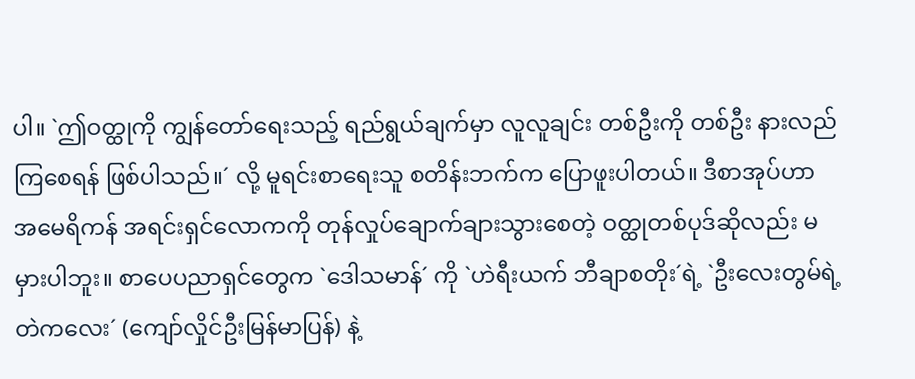ပါ။ `ဤဝတ္ထုကို ကျွန်တော်ရေးသည့် ရည်ရွယ်ချက်မှာ လူလူချင်း တစ်ဦးကို တစ်ဦး နားလည်ကြစေရန် ဖြစ်ပါသည်။´ လို့ မူရင်းစာရေးသူ စတိန်းဘက်က ပြောဖူးပါတယ်။ ဒီစာအုပ်ဟာ အမေရိကန် အရင်းရှင်လောကကို တုန်လှုပ်ချောက်ချားသွားစေတဲ့ ဝတ္ထုတစ်ပုဒ်ဆိုလည်း မမှားပါဘူး။ စာပေပညာရှင်တွေက `ဒေါသမာန်´ ကို `ဟဲရီးယက် ဘီချာစတိုး´ရဲ့ `ဦးလေးတွမ်ရဲ့ တဲကလေး´ (ကျော်လှိုင်ဦးမြန်မာပြန်) နဲ့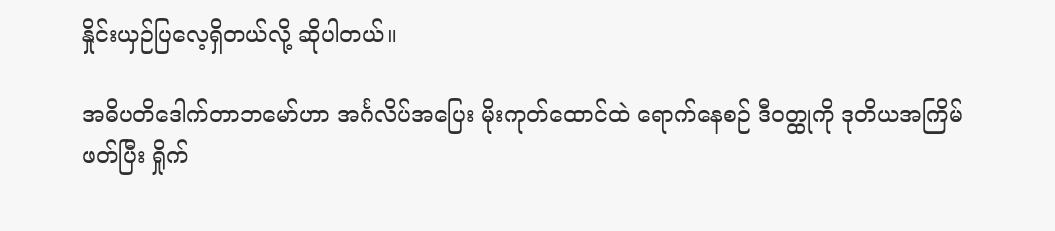နှိုင်းယှဉ်ပြလေ့ရှိတယ်လို့ ဆိုပါတယ်။

အဓိပတိဒေါက်တာဘမော်ဟာ အင်္ဂလိပ်အပြေး မိုးကုတ်ထောင်ထဲ ရောက်နေစဉ် ဒီဝတ္ထုကို ဒုတိယအကြိမ်ဖတ်ပြီး ရှိုက်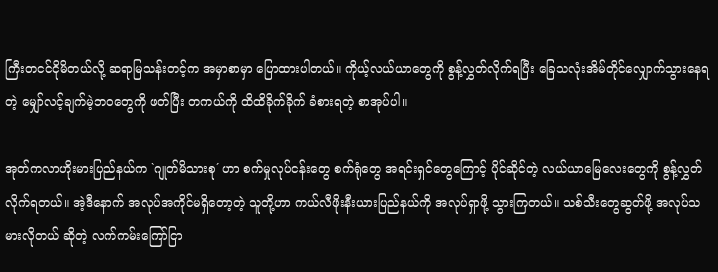ကြီးတငင်ငိုမိတယ်လို့ ဆရာမြသန်းတင့်က အမှာစာမှာ ပြောထားပါတယ်။ ကိုယ့်လယ်ယာတွေကို စွန့်လွှတ်လိုက်ရပြီး ခြေသလုံးအိမ်တိုင်လျှောက်သွားနေရတဲ့ မျှော်လင့်ချက်မဲ့ဘဝတွေကို ဖတ်ပြီး တကယ်ကို ထိထိခိုက်ခိုက် ခံစားရတဲ့ စာအုပ်ပါ။

အုတ်ကလာဟိုးမားပြည်နယ်က `ဂျုတ်မိသားစု´ ဟာ စက်မှုလုပ်ငန်းတွေ စက်ရုံတွေ အရင်းရှင်တွေကြောင့် ပိုင်ဆိုင်တဲ့ လယ်ယာမြေလေးတွေကို စွန့်လွှတ်လိုက်ရတယ်။ အဲ့ဒီနောက် အလုပ်အကိုင်မရှိတော့တဲ့ သူတို့ဟာ ကယ်လီဖိုးနီးယားပြည်နယ်ကို အလုပ်ရှာဖို့ သွားကြတယ်။ သစ်သီးတွေဆွတ်ဖို့ အလုပ်သမားလိုတယ် ဆိုတဲ့ လက်ကမ်းကြော်ငြာ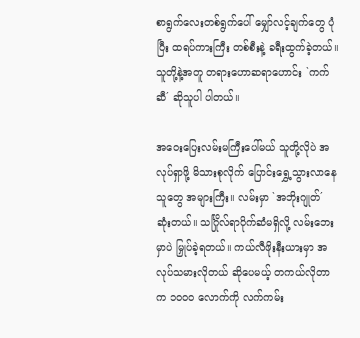စာရွက်လေးတစ်ရွက်ပေါ် မျှော်လင့်ချက်တွေ ပုံပြီး ထရပ်ကားကြီး တစ်စီးနဲ့ ခရီးထွက်ခဲ့တယ်။ သူတို့နဲ့အတူ တရားဟောဆရာဟောင်း `ကက်ဆီ´ ဆိုသူပါ ပါတယ်။

အဝေးပြေးလမ်းမကြီးပေါ်မယ် သူတို့လိုပဲ အလုပ်ရှာဖို့ မိသားစုလိုက် ပြောင်းရွှေ့သွားလာနေသူတွေ အများကြီး။ လမ်းမှာ `အဘိုးဂျုတ်´ ဆုံးတယ်။ သင်္ဂြိုလ်ရာပိုက်ဆံမရှိလို့ လမ်းဘေးမှာပဲ မြှုပ်ခဲ့ရတယ်။ ကယ်လီဖိုးနီးယားမှာ အလုပ်သမားလိုတယ် ဆိုပေမယ့် တကယ်လိုတာက ၁၀၀၀ လောက်ကို လက်ကမ်း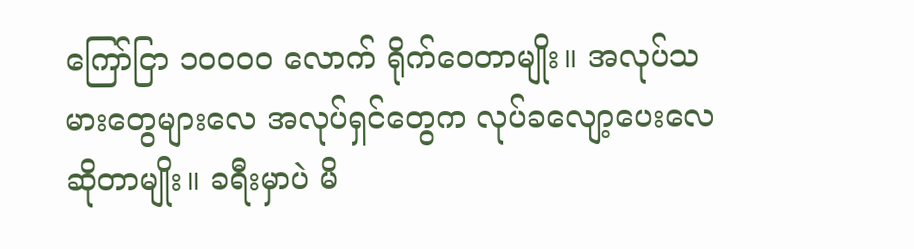ကြော်ငြာ ၁၀၀၀၀ လောက် ရိုက်ဝေတာမျိုး။ အလုပ်သမားတွေများလေ အလုပ်ရှင်တွေက လုပ်ခလျော့ပေးလေဆိုတာမျိုး။ ခရီးမှာပဲ မိ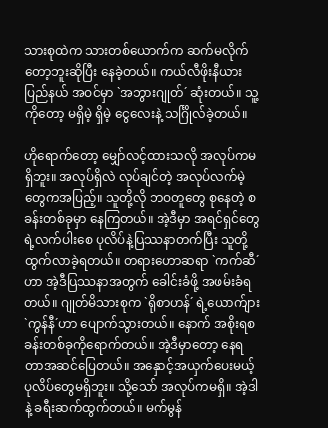သားစုထဲက သားတစ်ယောက်က ဆက်မလိုက်တော့ဘူးဆိုပြီး နေခဲ့တယ်။ ကယ်လီဖိုးနီယားပြည်နယ် အဝင်မှာ `အဘွားဂျုတ်´ ဆုံးတယ်။ သူ့ကိုတော့ မရှိမဲ့ ရှိမဲ့ ငွေလေးနဲ့ သင်္ဂြိုလ်ခဲ့တယ်။

ဟိုရောက်တော့ မျှော်လင့်ထားသလို အလုပ်ကမရှိဘူး။ အလုပ်ရှိလဲ လုပ်ချင်တဲ့ အလုပ်လက်မဲ့တွေကအပြည့်။ သူတို့လို ဘဝတူတွေ စုနေတဲ့ စခန်းတစ်ခုမှာ နေကြတယ်။ အဲ့ဒီမှာ အရင်ရှင်တွေရဲ့လက်ပါးစေ ပုလိပ်နဲ့ပြဿနာတက်ပြီး သူတို့ ထွက်လာခဲ့ရတယ်။ တရားဟောဆရာ `ကက်ဆီ´ဟာ အဲ့ဒီပြဿနာအတွက် ခေါင်းခံဖို့ အဖမ်းခံရတယ်။ ဂျုတ်မိသားစုက `ရိုစာဟန်´ ရဲ့ယောက်ျား `ကွန်နီ´ဟာ ပျောက်သွားတယ်။ နောက် အစိုးရစခန်းတစ်ခုကိုရောက်တယ်။ အဲ့ဒီမှာတော့ နေရတာအဆင်ပြေတယ်။ အနှောင့်အယှက်ပေးမယ့် ပုလိပ်တွေမရှိဘူး။ သို့သော် အလုပ်ကမရှိ။ အဲ့ဒါနဲ့ ခရီးဆက်ထွက်တယ်။ မက်မွန်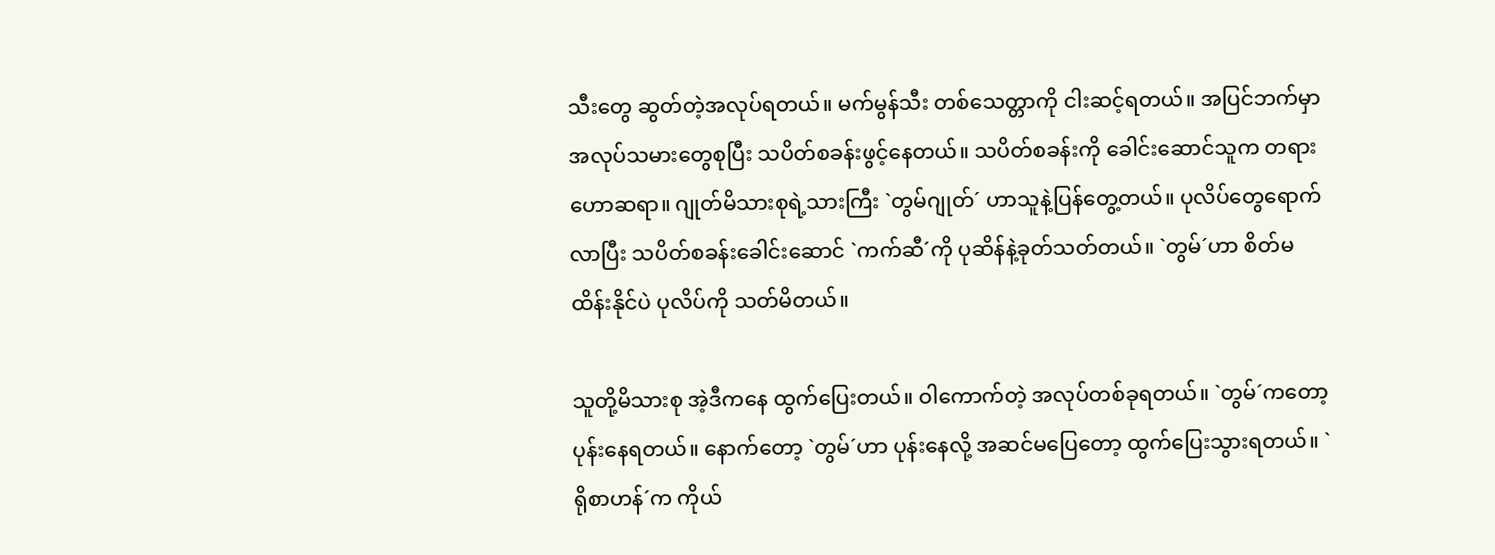သီးတွေ ဆွတ်တဲ့အလုပ်ရတယ်။ မက်မွန်သီး တစ်သေတ္တာကို ငါးဆင့်ရတယ်။ အပြင်ဘက်မှာ အလုပ်သမားတွေစုပြီး သပိတ်စခန်းဖွင့်နေတယ်။ သပိတ်စခန်းကို ခေါင်းဆောင်သူက တရားဟောဆရာ။ ဂျုတ်မိသားစုရဲ့သားကြီး `တွမ်ဂျုတ်´ ဟာသူနဲ့ပြန်တွေ့တယ်။ ပုလိပ်တွေရောက်လာပြီး သပိတ်စခန်းခေါင်းဆောင် `ကက်ဆီ´ကို ပုဆိန်နဲ့ခုတ်သတ်တယ်။ `တွမ်´ဟာ စိတ်မထိန်းနိုင်ပဲ ပုလိပ်ကို သတ်မိတယ်။

သူတို့မိသားစု အဲ့ဒီကနေ ထွက်ပြေးတယ်။ ဝါကောက်တဲ့ အလုပ်တစ်ခုရတယ်။ `တွမ်´ကတော့ ပုန်းနေရတယ်။ နောက်တော့ `တွမ်´ဟာ ပုန်းနေလို့ အဆင်မပြေတော့ ထွက်ပြေးသွားရတယ်။ `ရိုစာဟန်´က ကိုယ်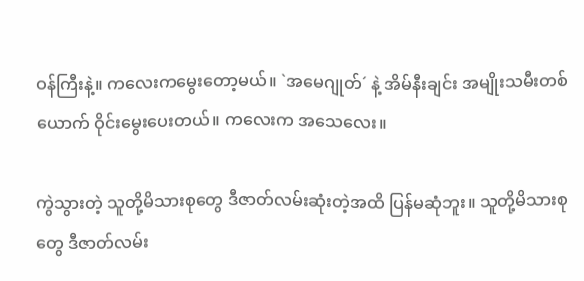ဝန်ကြီးနဲ့။ ကလေးကမွေးတော့မယ်။ `အမေဂျုတ်´ နဲ့ အိမ်နီးချင်း အမျိုးသမီးတစ်ယောက် ဝိုင်းမွေးပေးတယ်။ ကလေးက အသေလေး။

ကွဲသွားတဲ့ သူတို့မိသားစုတွေ ဒီဇာတ်လမ်းဆုံးတဲ့အထိ ပြန်မဆုံဘူး။ သူတို့မိသားစုတွေ ဒီဇာတ်လမ်း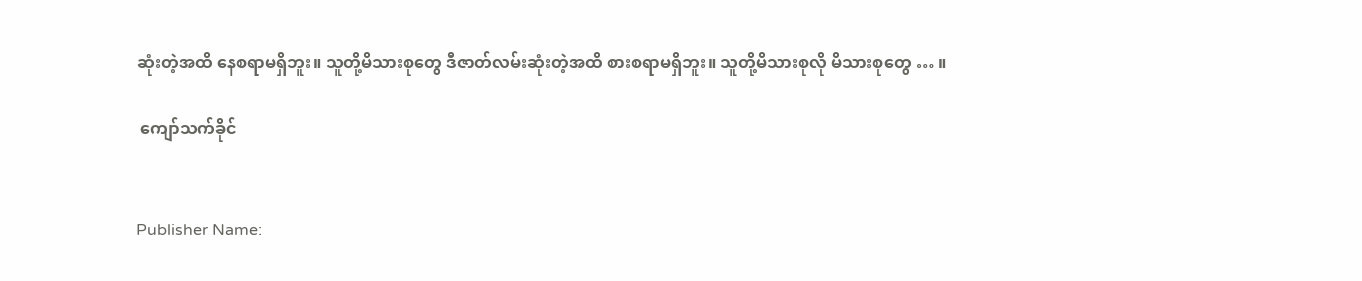ဆုံးတဲ့အထိ နေစရာမရှိဘူး။ သူတို့မိသားစုတွေ ဒီဇာတ်လမ်းဆုံးတဲ့အထိ စားစရာမရှိဘူး။ သူတို့မိသားစုလို မိသားစုတွေ … ။

 ကျော်သက်ခိုင်


Publisher Name: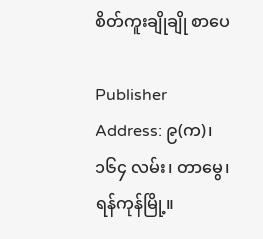စိတ်ကူးချိုချို စာပေ

Publisher Address: ၉(က)၊ ၁၆၄ လမ်း၊ တာမွေ၊ ရန်ကုန်မြို့။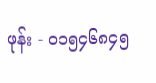ဖုန်း - ၀၁၅၄၆၈၄၅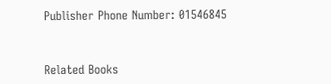Publisher Phone Number: 01546845


Related Books